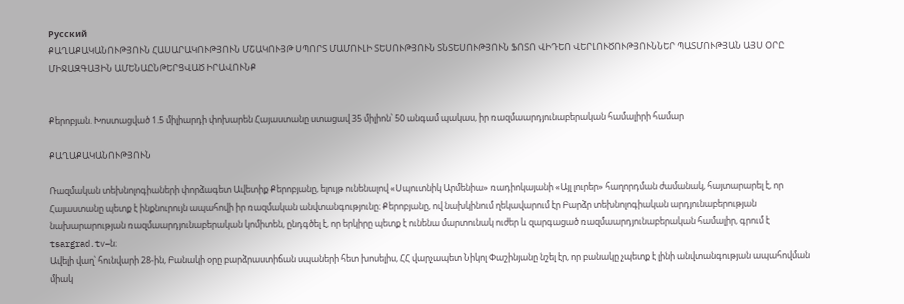Русский
ՔԱՂԱՔԱԿԱՆՈՒԹՅՈՒՆ ՀԱՍԱՐԱԿՈՒԹՅՈՒՆ ՄՇԱԿՈՒՅԹ ՍՊՈՐՏ ՄԱՄՈՒԼԻ ՏԵՍՈՒԹՅՈՒՆ ՏՆՏԵՍՈՒԹՅՈՒՆ ՖՈՏՈ ՎԻԴԵՈ ՎԵՐԼՈՒԾՈՒԹՅՈՒՆՆԵՐ ՊԱՏՄՈՒԹՅԱՆ ԱՅՍ ՕՐԸ ՄԻՋԱԶԳԱՅԻՆ ԱՄԵՆԱԸՆԹԵՐՑՎԱԾ ԻՐԱՎՈՒՆՔ


Քերոբյան. Խոստացված 1.5 միլիարդի փոխարեն Հայաստանը ստացավ 35 միլիոն՝ 50 անգամ պակաս, իր ռազմաարդյունաբերական համալիրի համար

ՔԱՂԱՔԱԿԱՆՈՒԹՅՈՒՆ

Ռազմական տեխնոլոգիաների փորձագետ Ավետիք Քերոբյանը, ելույթ ունենալով «Սպուտնիկ Արմենիա» ռադիոկայանի «Այլ լուրեր» հաղորդման ժամանակ, հայտարարել է, որ Հայաստանը պետք է ինքնուրույն ապահովի իր ռազմական անվտանգությունը։ Քերոբյանը, ով նախկինում ղեկավարում էր Բարձր տեխնոլոգիական արդյունաբերության նախարարության ռազմաարդյունաբերական կոմիտեն, ընդգծել է, որ երկիրը պետք է ունենա մարտունակ ուժեր և զարգացած ռազմաարդյունաբերական համալիր, գրում է tsargrad.tv–ն։
Ավելի վաղ՝ հունվարի 28-ին, Բանակի օրը բարձրաստիճան սպաների հետ խոսելիս, ՀՀ վարչապետ Նիկոլ Փաշինյանը նշել էր, որ բանակը չպետք է լինի անվտանգության ապահովման միակ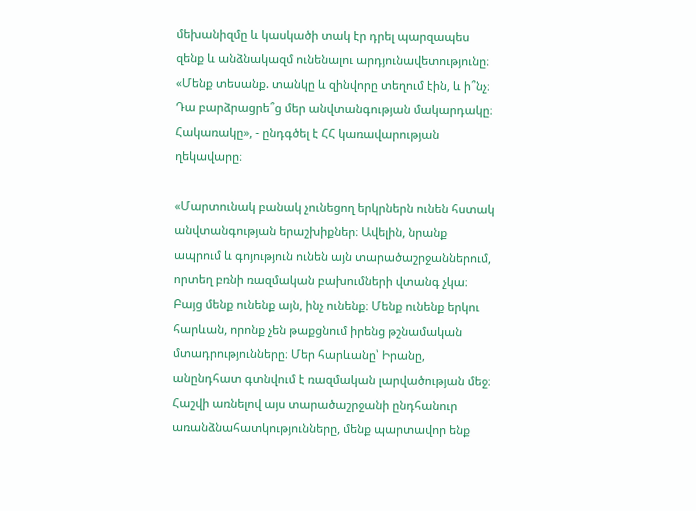մեխանիզմը և կասկածի տակ էր դրել պարզապես զենք և անձնակազմ ունենալու արդյունավետությունը։ «Մենք տեսանք. տանկը և զինվորը տեղում էին, և ի՞նչ։ Դա բարձրացրե՞ց մեր անվտանգության մակարդակը։ Հակառակը», - ընդգծել է ՀՀ կառավարության ղեկավարը։

«Մարտունակ բանակ չունեցող երկրներն ունեն հստակ անվտանգության երաշխիքներ։ Ավելին, նրանք ապրում և գոյություն ունեն այն տարածաշրջաններում, որտեղ բռնի ռազմական բախումների վտանգ չկա։ Բայց մենք ունենք այն, ինչ ունենք։ Մենք ունենք երկու հարևան, որոնք չեն թաքցնում իրենց թշնամական մտադրությունները։ Մեր հարևանը՝ Իրանը, անընդհատ գտնվում է ռազմական լարվածության մեջ։ Հաշվի առնելով այս տարածաշրջանի ընդհանուր առանձնահատկությունները, մենք պարտավոր ենք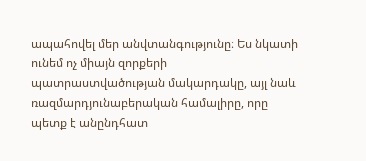ապահովել մեր անվտանգությունը։ Ես նկատի ունեմ ոչ միայն զորքերի պատրաստվածության մակարդակը, այլ նաև ռազմարդյունաբերական համալիրը, որը պետք է անընդհատ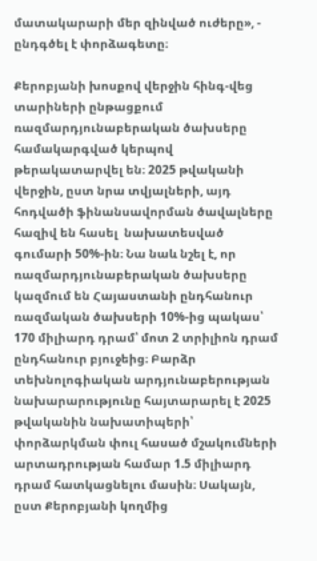մատակարարի մեր զինված ուժերը», - ընդգծել է փորձագետը։

Քերոբյանի խոսքով վերջին հինգ-վեց տարիների ընթացքում ռազմարդյունաբերական ծախսերը համակարգված կերպով թերակատարվել են։ 2025 թվականի վերջին, ըստ նրա տվյալների, այդ հոդվածի ֆինանսավորման ծավալները հազիվ են հասել  նախատեսված գումարի 50%-ին։ Նա նաև նշել է, որ ռազմարդյունաբերական ծախսերը կազմում են Հայաստանի ընդհանուր ռազմական ծախսերի 10%-ից պակաս՝ 170 միլիարդ դրամ՝ մոտ 2 տրիլիոն դրամ ընդհանուր բյուջեից։ Բարձր տեխնոլոգիական արդյունաբերության նախարարությունը հայտարարել է 2025 թվականին նախատիպերի՝ փորձարկման փուլ հասած մշակումների արտադրության համար 1.5 միլիարդ դրամ հատկացնելու մասին։ Սակայն, ըստ Քերոբյանի կողմից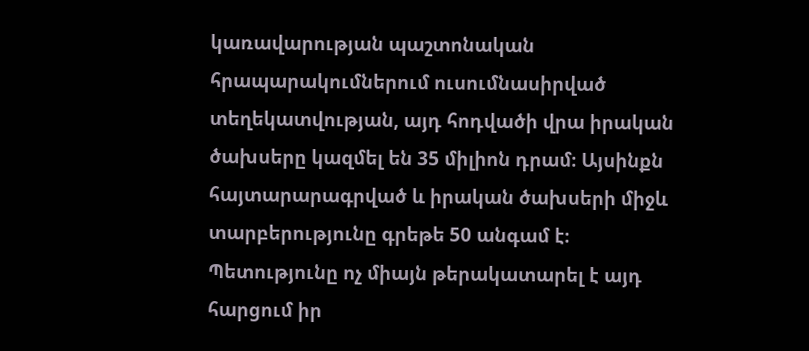կառավարության պաշտոնական հրապարակումներում ուսումնասիրված տեղեկատվության, այդ հոդվածի վրա իրական ծախսերը կազմել են 35 միլիոն դրամ։ Այսինքն հայտարարագրված և իրական ծախսերի միջև տարբերությունը գրեթե 50 անգամ է։ Պետությունը ոչ միայն թերակատարել է այդ հարցում իր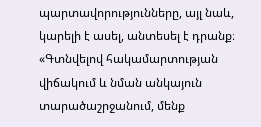պարտավորությունները, այլ նաև, կարելի է ասել, անտեսել է դրանք։ «Գտնվելով հակամարտության վիճակում և նման անկայուն տարածաշրջանում, մենք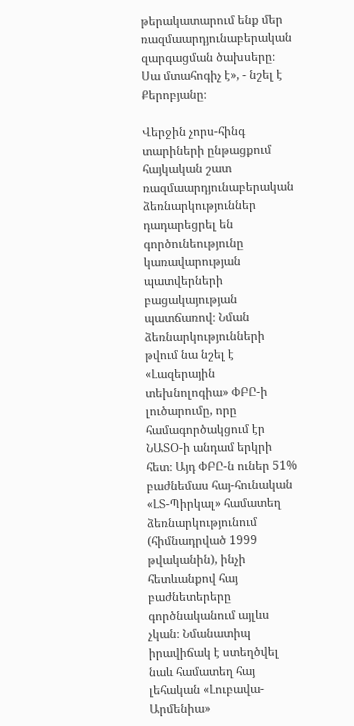թերակատարում ենք մեր ռազմաարդյունաբերական զարգացման ծախսերը։ Սա մտահոգիչ է», - նշել է Քերոբյանը։

Վերջին չորս-հինգ տարիների ընթացքում հայկական շատ ռազմաարդյունաբերական ձեռնարկություններ դադարեցրել են գործունեությունը կառավարության պատվերների բացակայության պատճառով։ Նման ձեռնարկությունների թվում նա նշել է «Լազերային տեխնոլոգիա» ՓԲԸ-ի լուծարումը, որը համագործակցում էր ՆԱՏՕ-ի անդամ երկրի հետ։ Այդ ՓԲԸ-ն ուներ 51% բաժնեմաս հայ-հունական «ԼՏ-Պիրկալ» համատեղ ձեռնարկությունում (հիմնադրված 1999 թվականին), ինչի հետևանքով հայ բաժնետերերը գործնականում այլևս չկան։ Նմանատիպ իրավիճակ է ստեղծվել նաև համատեղ հայ լեհական «Լուբավա-Արմենիա»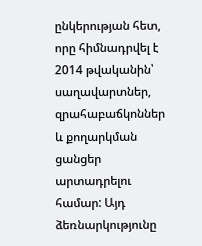ընկերության հետ, որը հիմնադրվել է 2014 թվականին՝ սաղավարտներ, զրահաբաճկոններ և քողարկման ցանցեր արտադրելու համար: Այդ ձեռնարկությունը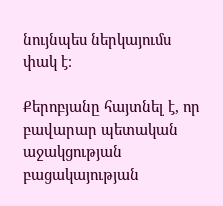նույնպես ներկայումս փակ է։

Քերոբյանը հայտնել է, որ բավարար պետական աջակցության բացակայության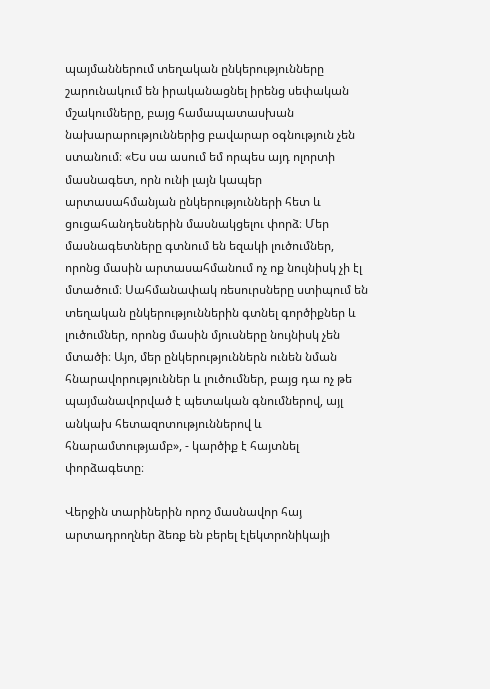պայմաններում տեղական ընկերությունները շարունակում են իրականացնել իրենց սեփական մշակումները, բայց համապատասխան նախարարություններից բավարար օգնություն չեն ստանում։ «Ես սա ասում եմ որպես այդ ոլորտի մասնագետ, որն ունի լայն կապեր արտասահմանյան ընկերությունների հետ և ցուցահանդեսներին մասնակցելու փորձ։ Մեր մասնագետները գտնում են եզակի լուծումներ, որոնց մասին արտասահմանում ոչ ոք նույնիսկ չի էլ մտածում։ Սահմանափակ ռեսուրսները ստիպում են տեղական ընկերություններին գտնել գործիքներ և լուծումներ, որոնց մասին մյուսները նույնիսկ չեն մտածի։ Այո, մեր ընկերություններն ունեն նման հնարավորություններ և լուծումներ, բայց դա ոչ թե պայմանավորված է պետական գնումներով, այլ անկախ հետազոտություններով և հնարամտությամբ», - կարծիք է հայտնել փորձագետը։

Վերջին տարիներին որոշ մասնավոր հայ արտադրողներ ձեռք են բերել էլեկտրոնիկայի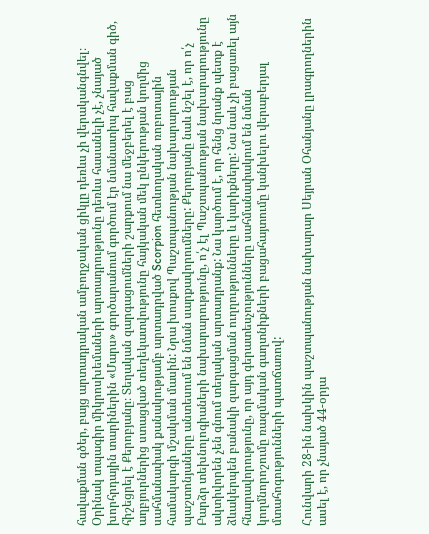հավաքման գծեր, բայց արտադրական ամբողջական ցիկլը դեռևս չի վերականգնվել։ Օրինակ տպագիր միկրոսխեմաների արտադրությունը դեռևս հասանելի չէ, չնայած խորհրդային տարիներին «Մարս» գործարանում գործում էր նմանատիպ հավաքման գիծ, հիշեցրել է Քերոբյանը։ Տեղական զարգացումների շարքում նա մեջբերել է բաց աղբյուրներից ստացված տեղեկատվությունը հայկական մեկ ընկերության կողմից սահմանափակ քանակությամբ արտադրված Scorpion հետևողական ռոբոտային համակարգի մշակման մասին: Նրա խոսքով Պաշտպանության նախարարության պաշտոնյաները անտեսում են նման սարքավորումները: Քերոբյանը նաև նշել է, որ ո՛չ Բարձր տեխնոլոգիաների նախարարությունը, ո՛չ էլ Պաշտպանության նախարարությունը ակտիվորեն չեն գնում տեղական արտադրանք: Նա կարծում է, որ հենց նրանք պետք է ձևակերպեն բանակի զարգացման ուղղությունները և կարիքները: Նա նաև չի բացառել այն հնարավորությունը, որ այդ գերատեսչությունները սահմանափակում են նման կողմնորոշումը ռազմական գաղտնիքների բացահայտումը կանխելու վերաբերյալ մտահոգությունների պատճառով:

Հունվարի 28-ին նախկին պաշտպանության նախարար Սեյրան Օհանյանը լրագրողներին ասել է, որ չնայած 44-օրյա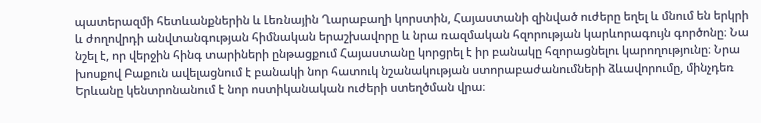պատերազմի հետևանքներին և Լեռնային Ղարաբաղի կորստին, Հայաստանի զինված ուժերը եղել և մնում են երկրի և ժողովրդի անվտանգության հիմնական երաշխավորը և նրա ռազմական հզորության կարևորագույն գործոնը։ Նա նշել է, որ վերջին հինգ տարիների ընթացքում Հայաստանը կորցրել է իր բանակը հզորացնելու կարողությունը։ Նրա խոսքով Բաքուն ավելացնում է բանակի նոր հատուկ նշանակության ստորաբաժանումների ձևավորումը, մինչդեռ Երևանը կենտրոնանում է նոր ոստիկանական ուժերի ստեղծման վրա։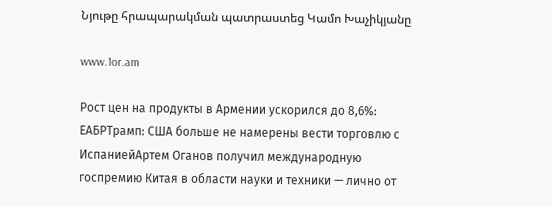Նյութը հրապարակման պատրաստեց Կամո Խաչիկյանը

www.1or.am

Рост цен на продукты в Армении ускорился до 8,6%: ЕАБРТрамп: США больше не намерены вести торговлю с ИспаниейАртем Оганов получил международную госпремию Китая в области науки и техники — лично от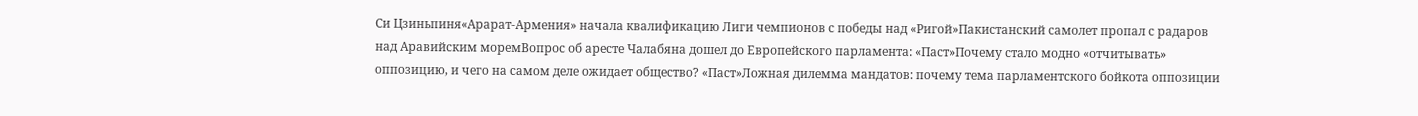Си Цзиньпиня«Арарат‑Армения» начала квалификацию Лиги чемпионов с победы над «Ригой»Пакистанский самолет пропал с радаров над Аравийским моремВопрос об аресте Чалабяна дошел до Европейского парламента: «Паст»Почему стало модно «отчитывать» оппозицию, и чего на самом деле ожидает общество? «Паст»Ложная дилемма мандатов: почему тема парламентского бойкота оппозиции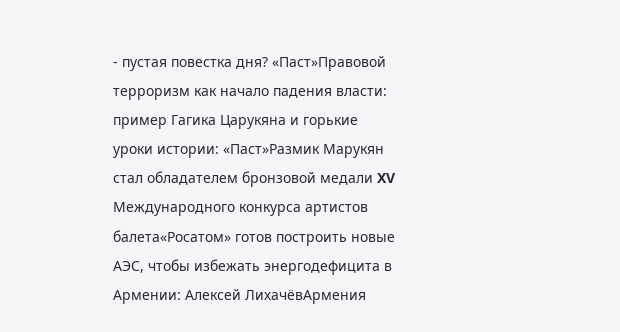- пустая повестка дня? «Паст»Правовой терроризм как начало падения власти: пример Гагика Царукяна и горькие уроки истории: «Паст»Размик Марукян стал обладателем бронзовой медали XV Международного конкурса артистов балета«Росатом» готов построить новые АЭС, чтобы избежать энергодефицита в Армении: Алексей ЛихачёвАрмения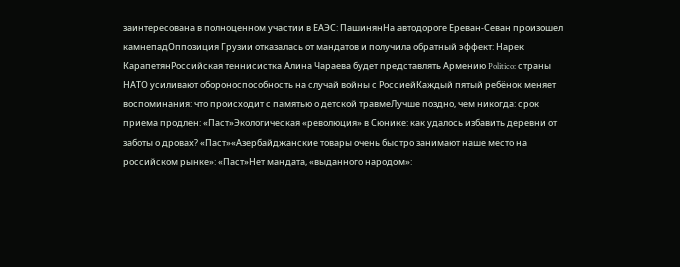заинтересована в полноценном участии в ЕАЭС: ПашинянНа автодороге Ереван-Севан произошел камнепадОппозиция Грузии отказалась от мандатов и получила обратный эффект: Нарек КарапетянРоссийская теннисистка Алина Чараева будет представлять Армению Politico: страны НАТО усиливают обороноспособность на случай войны с РоссиейКаждый пятый ребёнок меняет воспоминания: что происходит с памятью о детской травмеЛучше поздно, чем никогда: срок приема продлен: «Паст»Экологическая «революция» в Сюнике: как удалось избавить деревни от заботы о дровах? «Паст»«Азербайджанские товары очень быстро занимают наше место на российском рынке»: «Паст»Нет мандата, «выданного народом»: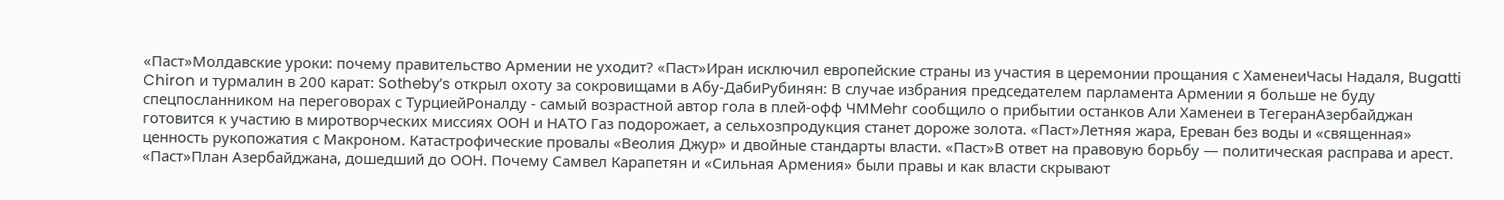«Паст»Молдавские уроки: почему правительство Армении не уходит? «Паст»Иран исключил европейские страны из участия в церемонии прощания с ХаменеиЧасы Надаля, Bugatti Chiron и турмалин в 200 карат: Sotheby’s открыл охоту за сокровищами в Абу-ДабиРубинян: В случае избрания председателем парламента Армении я больше не буду спецпосланником на переговорах с ТурциейРоналду - самый возрастной автор гола в плей-офф ЧМMehr сообщило о прибытии останков Али Хаменеи в ТегеранАзербайджан готовится к участию в миротворческих миссиях ООН и НАТО Газ подорожает, а сельхозпродукция станет дороже золота. «Паст»Летняя жара, Ереван без воды и «священная» ценность рукопожатия с Макроном. Катастрофические провалы «Веолия Джур» и двойные стандарты власти. «Паст»В ответ на правовую борьбу — политическая расправа и арест. «Паст»План Азербайджана, дошедший до ООН. Почему Самвел Карапетян и «Сильная Армения» были правы и как власти скрывают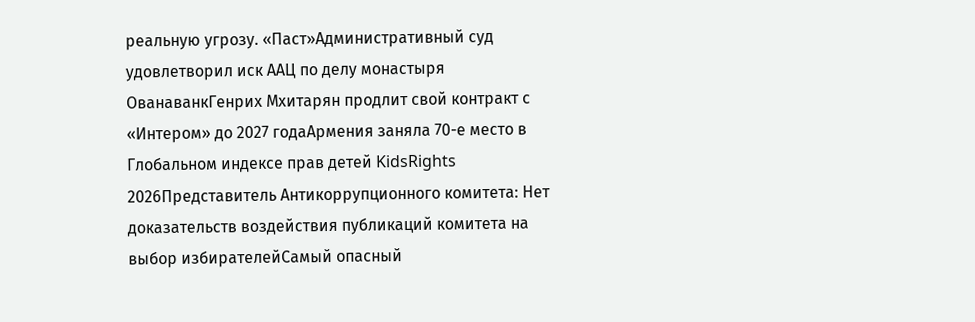реальную угрозу. «Паст»Административный суд удовлетворил иск ААЦ по делу монастыря ОванаванкГенрих Мхитарян продлит свой контракт с «Интером» до 2027 годаАрмения заняла 70-е место в Глобальном индексе прав детей KidsRights 2026Представитель Антикоррупционного комитета: Нет доказательств воздействия публикаций комитета на выбор избирателейСамый опасный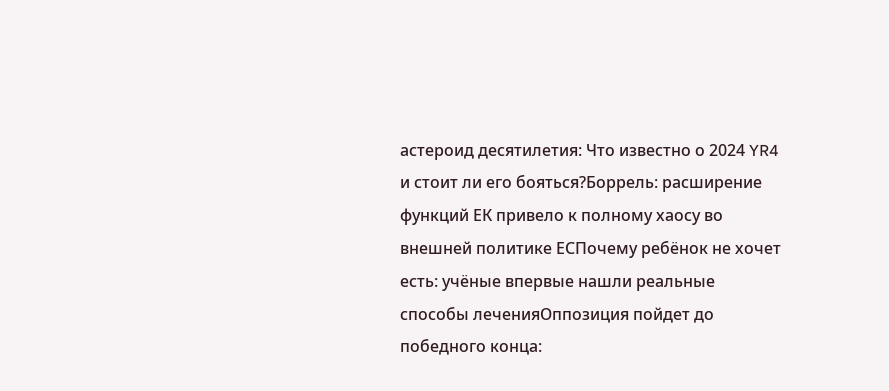астероид десятилетия: Что известно о 2024 YR4 и стоит ли его бояться?Боррель: расширение функций ЕК привело к полному хаосу во внешней политике ЕСПочему ребёнок не хочет есть: учёные впервые нашли реальные способы леченияОппозиция пойдет до победного конца: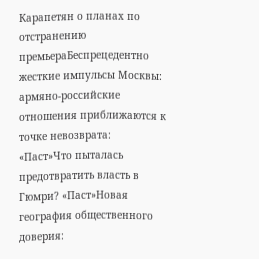Карапетян о планах по отстранению премьераБеспрецедентно жесткие импульсы Москвы: армяно-российские отношения приближаются к точке невозврата: «Паст»Что пыталась предотвратить власть в Гюмри? «Паст»Новая география общественного доверия: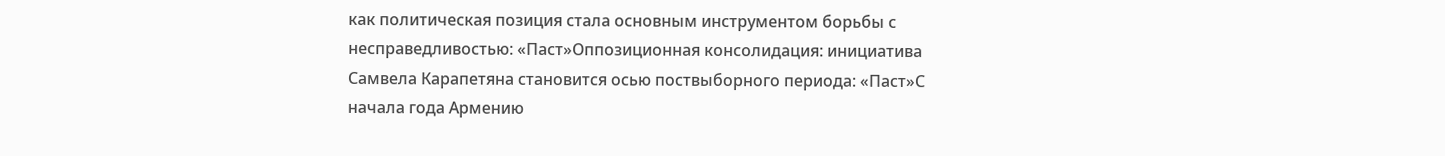как политическая позиция стала основным инструментом борьбы с несправедливостью: «Паст»Оппозиционная консолидация: инициатива Самвела Карапетяна становится осью поствыборного периода: «Паст»С начала года Армению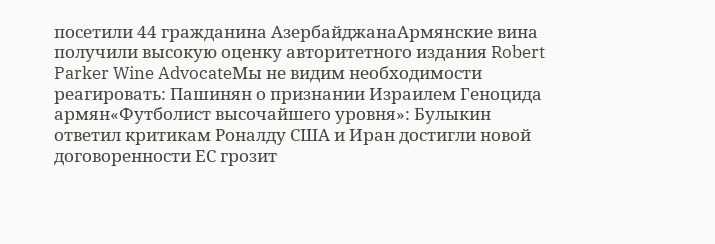посетили 44 гражданина АзербайджанаАрмянские вина получили высокую оценку авторитетного издания Robert Parker Wine AdvocateМы не видим необходимости реагировать: Пашинян о признании Израилем Геноцида армян«Футболист высочайшего уровня»: Булыкин ответил критикам Роналду США и Иран достигли новой договоренности ЕС грозит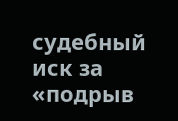судебный иск за «подрыв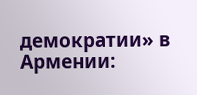демократии» в Армении: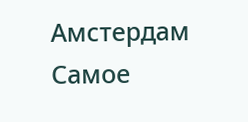Амстердам
Самое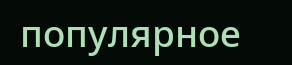популярное